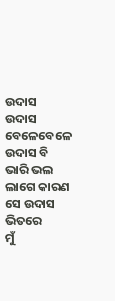ଉଦାସ
ଉଦାସ
ବେଳେବେଳେ ଉଦାସ ବି
ଭାରି ଭଲ ଲାଗେ କାରଣ
ସେ ଉଦାସ ଭିତରେ
ମୁଁ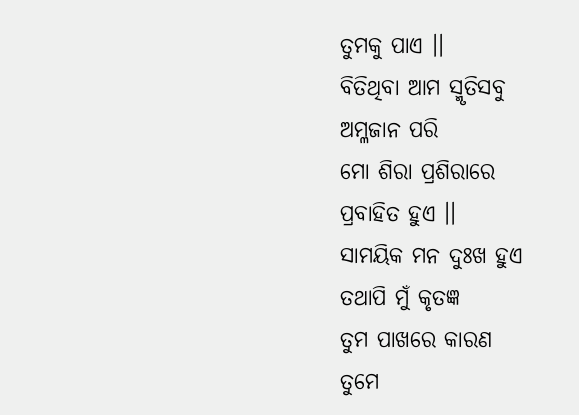ତୁମକୁ ପାଏ ।।
ବିତିଥିବା ଆମ ସ୍ମୃତିସବୁ
ଅମ୍ଳଜାନ ପରି
ମୋ ଶିରା ପ୍ରଶିରାରେ
ପ୍ରବାହିତ ହୁଏ ।।
ସାମୟିକ ମନ ଦୁଃଖ ହୁଏ
ତଥାପି ମୁଁ କୃତଜ୍ଞ
ତୁମ ପାଖରେ କାରଣ
ତୁମେ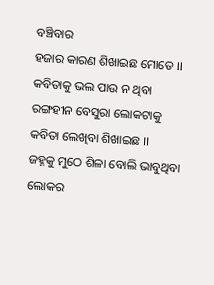ବଞ୍ଚିବାର
ହଜାର କାରଣ ଶିଖାଇଛ ମୋତେ ।।
କବିତାକୁ ଭଲ ପାଉ ନ ଥିବା
ରଙ୍ଗହୀନ ବେସୁରା ଲୋକଟାକୁ
କବିତା ଲେଖିବା ଶିଖାଇଛ ।।
ଜହ୍ନକୁ ମୁଠେ ଶିଳା ବୋଲି ଭାବୁଥିବା
ଲୋକର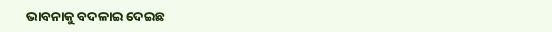ଭାବନାକୁ ବଦଳାଇ ଦେଇଛ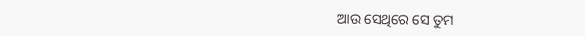ଆଉ ସେଥିରେ ସେ ତୁମ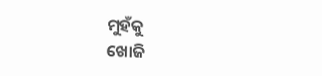ମୁହଁକୁ
ଖୋଜି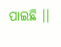ପାଇଛି ।।